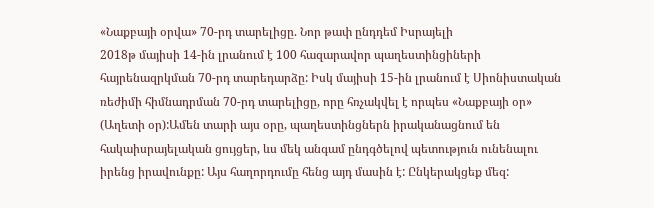«Նաքբայի օրվա» 70-րդ տարելիցը. Նոր թափ ընդդեմ Իսրայելի
2018թ մայիսի 14-ին լրանում է 100 հազարավոր պաղեստինցիների հայրենազրկման 70-րդ տարեդարձը: Իսկ մայիսի 15-ին լրանում է Սիոնիստական ռեժիմի հիմնադրման 70-րդ տարելիցը, որը հռչակվել է որպես «Նաքբայի օր» (Աղետի օր):Ամեն տարի այս օրը, պաղեստինցներն իրականացնում են հակաիսրայելական ցույցեր, ևս մեկ անգամ ընդգծելով պետություն ունենալու իրենց իրավունքը: Այս հաղորդումը հենց այդ մասին է: Ընկերակցեք մեզ: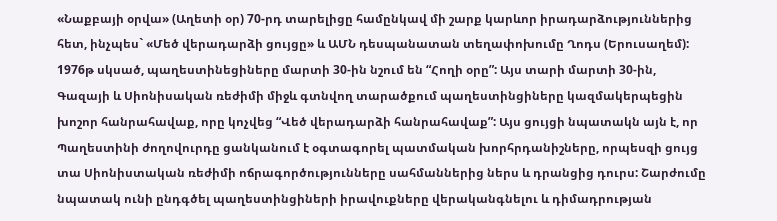«Նաքբայի օրվա» (Աղետի օր) 70-րդ տարելիցը համընկավ մի շարք կարևոր իրադարձություններից հետ, ինչպես` «Մեծ վերադարձի ցույցը» և ԱՄՆ դեսպանատան տեղափոխումը Ղոդս (Երուսաղեմ):
1976թ սկսած, պաղեստինեցիները մարտի 30-ին նշում են “Հողի օրը”: Այս տարի մարտի 30-ին, Գազայի և Սիոնիսական ռեժիմի միջև գտնվող տարածքում պաղեստինցիները կազմակերպեցին խոշոր հանրահավաք, որը կոչվեց “Վեծ վերադարձի հանրահավաք”: Այս ցույցի նպատակն այն է, որ Պաղեստինի ժողովուրդը ցանկանում է օգտագորել պատմական խորհրդանիշները, որպեսզի ցույց տա Սիոնիստական ռեժիմի ոճրագործությունները սահմաններից ներս և դրանցից դուրս: Շարժումը նպատակ ունի ընդգծել պաղեստինցիների իրավուքները վերականգնելու և դիմադրության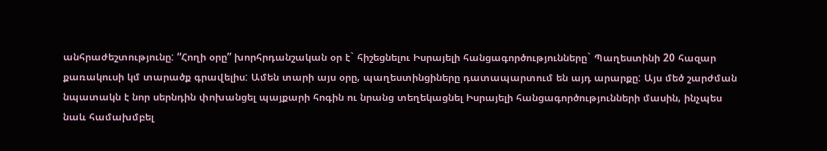անհրաժեշտությունը: “Հողի օրը” խորհրդանշական օր է` հիշեցնելու Իսրայելի հանցագործությունները` Պաղեստինի 20 հազար քառակուսի կմ տարածք գրավելիս: Ամեն տարի այս օրը, պաղեստինցիները դատապարտում են այդ արարքը: Այս մեծ շարժման նպատակն է նոր սերնդին փոխանցել պայքարի հոգին ու նրանց տեղեկացնել Իսրայելի հանցագործությունների մասին, ինչպես նաև համախմբել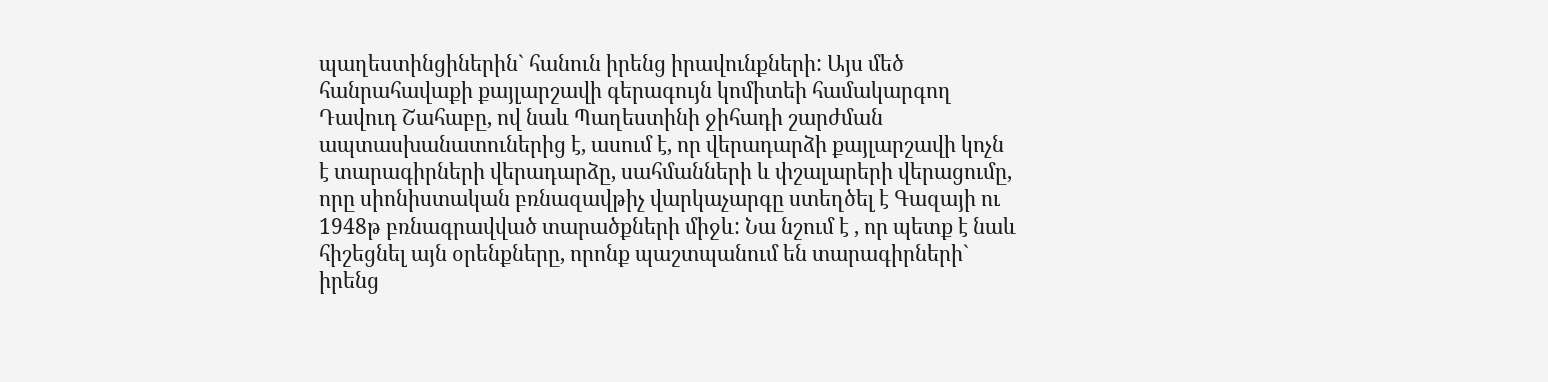պաղեստինցիներին` հանուն իրենց իրավունքների: Այս մեծ հանրահավաքի քայլարշավի գերագույն կոմիտեի համակարգող Դավուդ Շահաբը, ով նաև Պաղեստինի ջիհադի շարժման ապտասխանատուներից է, ասում է, որ վերադարձի քայլարշավի կոչն է տարագիրների վերադարձը, սահմանների և փշալարերի վերացումը, որը սիոնիստական բռնազավթիչ վարկաչարգը ստեղծել է Գազայի ու 1948թ բռնագրավված տարածքների միջև: Նա նշում է , որ պետք է նաև հիշեցնել այն օրենքները, որոնք պաշտպանում են տարագիրների` իրենց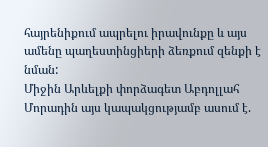հայրենիքում ապրելու իրավունքը և այս ամենը պաղեստինցիերի ձեռքում զենքի է նման:
Միջին Արևելքի փորձագետ Աբդոլլահ Մորադին այս կապակցությամբ ասում է.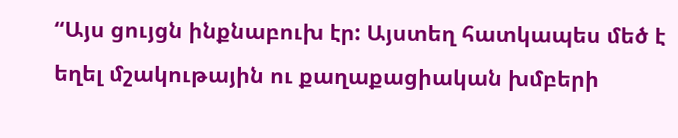“Այս ցույցն ինքնաբուխ էր: Այստեղ հատկապես մեծ է եղել մշակութային ու քաղաքացիական խմբերի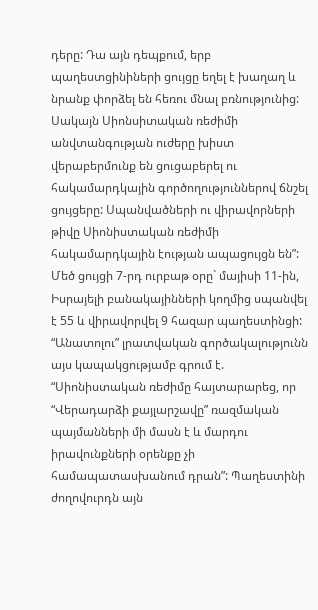դերը: Դա այն դեպքում, երբ պաղեստցինիների ցույցը եղել է խաղաղ և նրանք փորձել են հեռու մնալ բռնությունից: Սակայն Սիոնսիտական ռեժիմի անվտանգության ուժերը խիստ վերաբերմունք են ցուցաբերել ու հակամարդկային գործողություններով ճնշել ցույցերը: Սպանվածների ու վիրավորների թիվը Սիոնիստական ռեժիմի հակամարդկային էության ապացույցն են”:
Մեծ ցույցի 7-րդ ուրբաթ օրը` մայիսի 11-ին, Իսրայելի բանակայինների կողմից սպանվել է 55 և վիրավորվել 9 հազար պաղեստինցի: “Անատոլու” լրատվական գործակալությունն այս կապակցությամբ գրում է. “Սիոնիստական ռեժիմը հայտարարեց, որ “Վերադարձի քայլարշավը” ռազմական պայմանների մի մասն է և մարդու իրավունքների օրենքը չի համապատասխանում դրան”: Պաղեստինի ժողովուրդն այն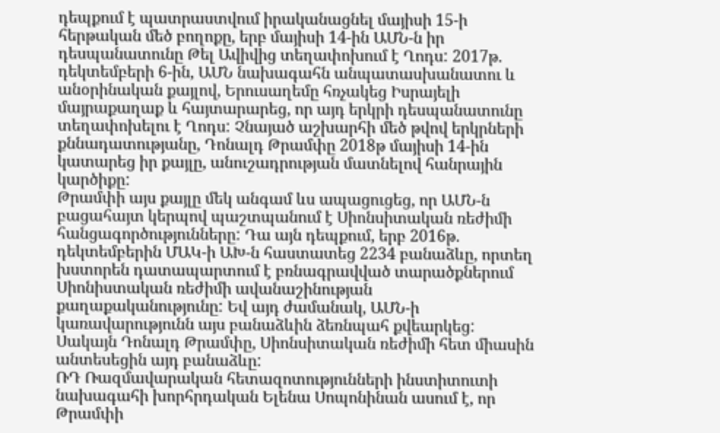դեպքում է պատրաստվում իրականացնել մայիսի 15-ի հերթական մեծ բողոքը, երբ մայիսի 14-ին ԱՄՆ-ն իր դեսպանատունը Թել Ավիվից տեղափոխում է Ղոդս: 2017թ. դեկտեմբերի 6-ին, ԱՄՆ նախագահն անպատասխանատու և անօրինական քայլով, Երուսաղեմը հռչակեց Իսրայելի մայրաքաղաք և հայտարարեց, որ այդ երկրի դեսպանատունը տեղափոխելու է Ղոդս: Չնայած աշխարհի մեծ թվով երկրների քննադատությանը, Դոնալդ Թրամփը 2018թ մայիսի 14-ին կատարեց իր քայլը, անուշադրության մատնելով հանրային կարծիքը:
Թրամփի այս քայլը մեկ անգամ ևս ապացուցեց, որ ԱՄՆ-ն բացահայտ կերպով պաշտպանում է Սիոնսիտական ռեժիմի հանցագործությունները: Դա այն դեպքում, երբ 2016թ. դեկտեմբերին ՄԱԿ-ի ԱԽ-ն հաստատեց 2234 բանաձևը, որտեղ խստորեն դատապարտում է բռնագրավված տարածքներում Սիոնիստական ռեժիմի ավանաշինության քաղաքականությունը: Եվ այդ ժամանակ, ԱՄՆ-ի կառավարությունն այս բանաձևին ձեռնպահ քվեարկեց: Սակայն Դոնալդ Թրամփը, Սիոնսիտական ռեժիմի հետ միասին անտեսեցին այդ բանաձևը:
ՌԴ Ռազմավարական հետազոտությունների ինստիտուտի նախագահի խորհրդական Ելենա Սոպոնինան ասում է, որ Թրամփի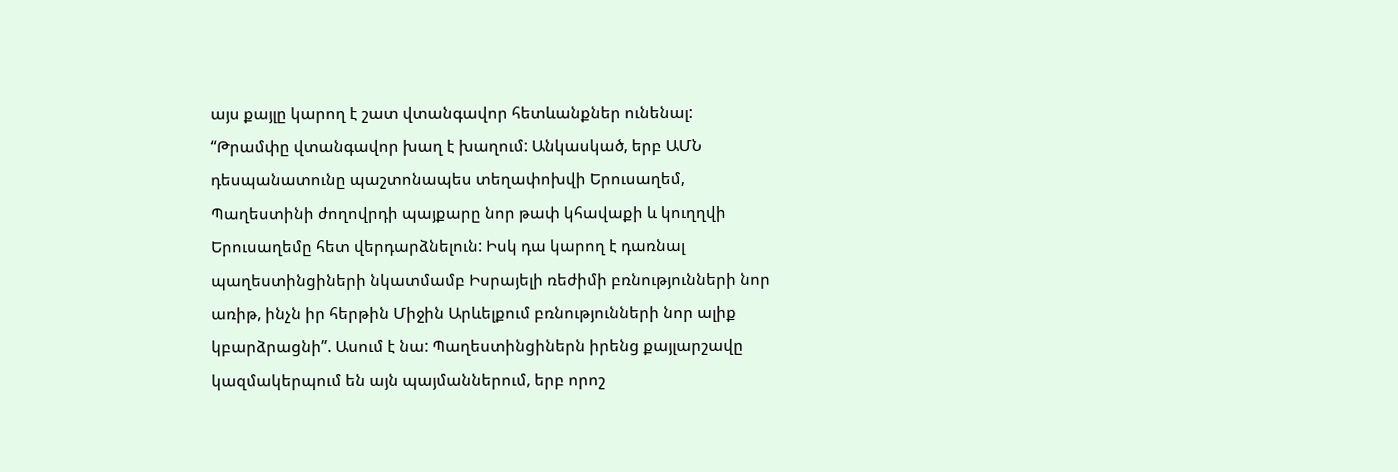այս քայլը կարող է շատ վտանգավոր հետևանքներ ունենալ: “Թրամփը վտանգավոր խաղ է խաղում: Անկասկած, երբ ԱՄՆ դեսպանատունը պաշտոնապես տեղափոխվի Երուսաղեմ, Պաղեստինի ժողովրդի պայքարը նոր թափ կհավաքի և կուղղվի Երուսաղեմը հետ վերդարձնելուն: Իսկ դա կարող է դառնալ պաղեստինցիների նկատմամբ Իսրայելի ռեժիմի բռնությունների նոր առիթ, ինչն իր հերթին Միջին Արևելքում բռնությունների նոր ալիք կբարձրացնի”. Ասում է նա: Պաղեստինցիներն իրենց քայլարշավը կազմակերպում են այն պայմաններում, երբ որոշ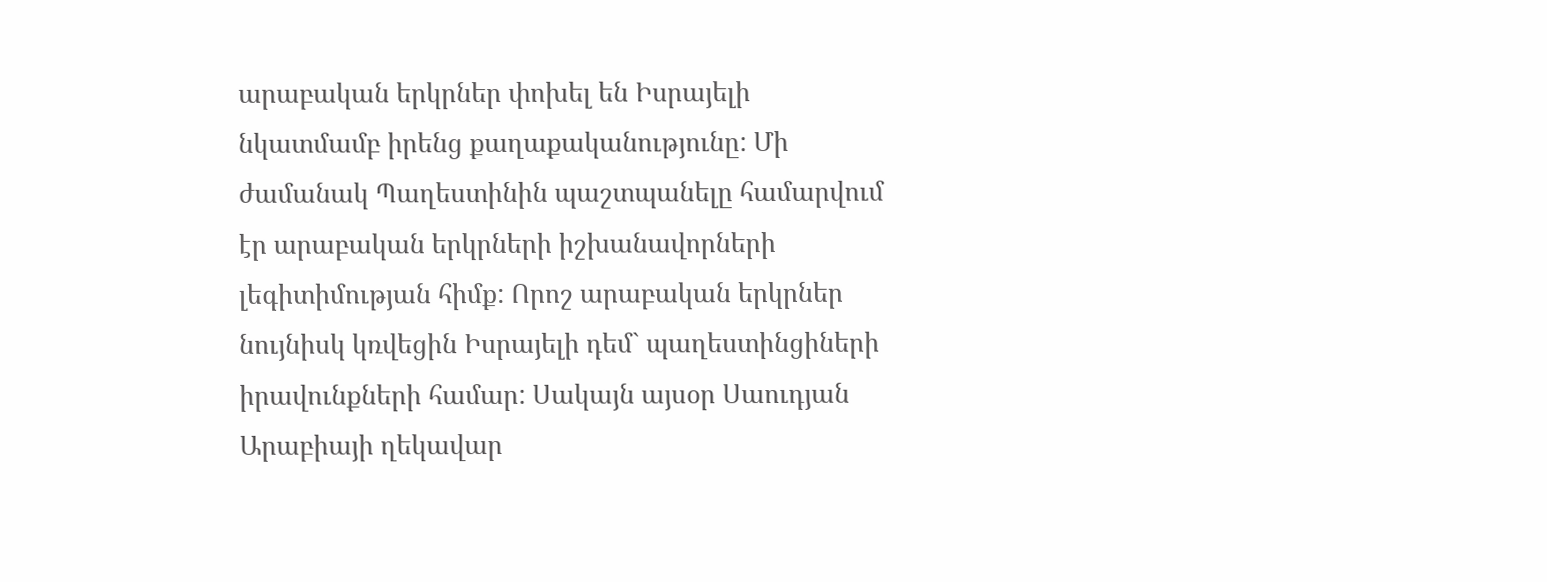արաբական երկրներ փոխել են Իսրայելի նկատմամբ իրենց քաղաքականությունը: Մի ժամանակ Պաղեստինին պաշտպանելը համարվում էր արաբական երկրների իշխանավորների լեգիտիմության հիմք: Որոշ արաբական երկրներ նույնիսկ կռվեցին Իսրայելի դեմ` պաղեստինցիների իրավունքների համար: Սակայն այսօր Սաուդյան Արաբիայի ղեկավար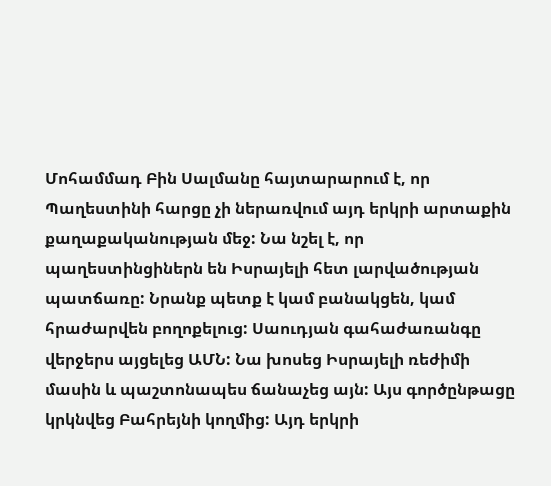Մոհամմադ Բին Սալմանը հայտարարում է, որ Պաղեստինի հարցը չի ներառվում այդ երկրի արտաքին քաղաքականության մեջ: Նա նշել է, որ պաղեստինցիներն են Իսրայելի հետ լարվածության պատճառը: Նրանք պետք է կամ բանակցեն, կամ հրաժարվեն բողոքելուց: Սաուդյան գահաժառանգը վերջերս այցելեց ԱՄՆ: Նա խոսեց Իսրայելի ռեժիմի մասին և պաշտոնապես ճանաչեց այն: Այս գործընթացը կրկնվեց Բահրեյնի կողմից: Այդ երկրի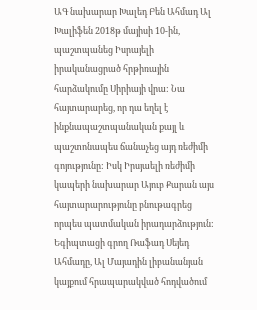ԱԳ նախարար Խալեդ Բեն Ահմադ Ալ Խալիֆեն 2018թ մայիսի 10-ին, պաշտպանեց Իսրայելի իրականացրած հրթիռային հարձակումը Սիրիայի վրա: Նա հայտարարեց, որ դա եղել է ինքնապաշտպանական քայլ և պաշտոնապես ճանաչեց այդ ռեժիմի գոյությունը: Իսկ Իրսյաելի ռեժիմի կապերի նախարար Այուբ Քարան այս հայտարարությունը բնութագրեց որպես պատմական իրադարձություն:
Եգիպտացի գրող Ռաֆադ Սեյեդ Ահմադը, Ալ Մայադին լիբանանյան կայքում հրապարակված հոդվածում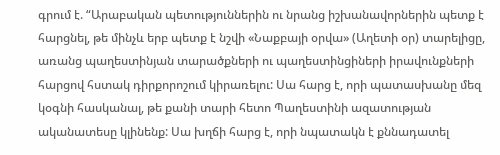գրում է. “Արաբական պետություններին ու նրանց իշխանավորներին պետք է հարցնել, թե մինչև երբ պետք է նշվի «Նաքբայի օրվա» (Աղետի օր) տարելիցը, առանց պաղեստինյան տարածքների ու պաղեստինցիների իրավունքների հարցով հստակ դիրքորոշում կիրառելու: Սա հարց է, որի պատասխանը մեզ կօգնի հասկանալ, թե քանի տարի հետո Պաղեստինի ազատության ականատեսը կլինենք: Սա խղճի հարց է, որի նպատակն է քննադատել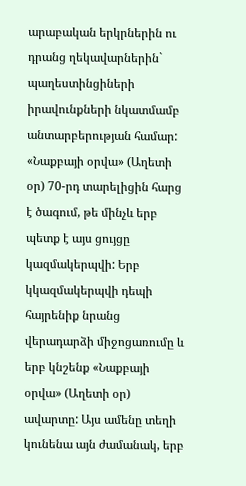արաբական երկրներին ու դրանց ղեկավարներին` պաղեստինցիների իրավունքների նկատմամբ անտարբերության համար: «Նաքբայի օրվա» (Աղետի օր) 70-րդ տարելիցին հարց է ծագում, թե մինչև երբ պետք է այս ցույցը կազմակերպվի: Երբ կկազմակերպվի դեպի հայրենիք նրանց վերադարձի միջոցառումը և երբ կնշենք «Նաքբայի օրվա» (Աղետի օր) ավարտը: Այս ամենը տեղի կունենա այն ժամանակ, երբ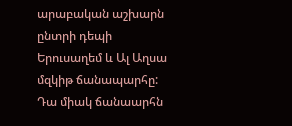արաբական աշխարն ընտրի դեպի Երուսաղեմ և Ալ Աղսա մզկիթ ճանապարհը: Դա միակ ճանաարհն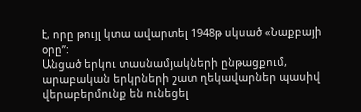է, որը թույլ կտա ավարտել 1948թ սկսած «Նաքբայի օրը”:
Անցած երկու տասնամյակների ընթացքում, արաբական երկրների շատ ղեկավարներ պասիվ վերաբերմունք են ունեցել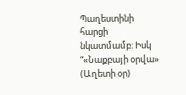Պաղեստինի հարցի նկատմամբ: Իսկ “«Նաքբայի օրվա» (Աղետի օր)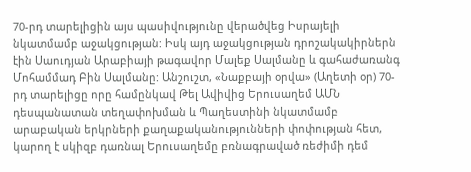70-րդ տարելիցին այս պասիվությունը վերածվեց Իսրայելի նկատմամբ աջակցության: Իսկ այդ աջակցության դրոշակակիրներն էին Սաուդյան Արաբիայի թագավոր Մալեք Սալմանը և գահաժառանգ Մոհամմադ Բին Սալմանը: Անշուշտ, «Նաքբայի օրվա» (Աղետի օր) 70-րդ տարելիցը որը համընկավ Թել Ավիվից Երուսաղեմ ԱՄՆ դեսպանատան տեղափոխման և Պաղեստինի նկատմամբ արաբական երկրների քաղաքականությունների փոփության հետ, կարող է սկիզբ դառնալ Երուսաղեմը բռնագրաված ռեժիմի դեմ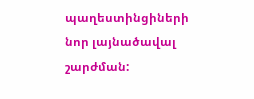պաղեստինցիների նոր լայնածավալ շարժման: